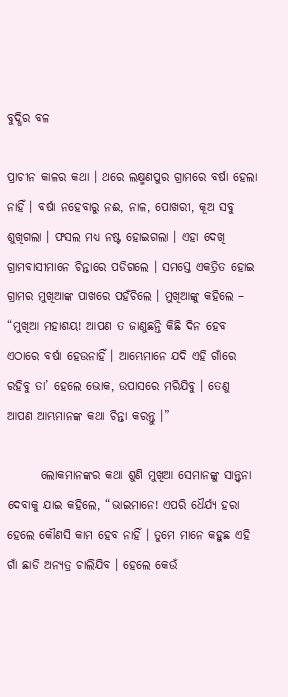ବୁଦ୍ଧିର ବଳ

ପ୍ରାଚୀନ କାଳର କଥା । ଥରେ ଲକ୍ଷ୍ମଣପୁର ଗ୍ରାମରେ ବର୍ଷା ହେଲା ନାହିଁ । ବର୍ଷା ନହେବାରୁ ନଈ, ନାଳ, ପୋଖରୀ, କୂଅ ସବୁ ଶୁଖିଗଲା । ଫସଲ ମଧ୍ୟ ନଷ୍ଟ ହୋଇଗଲା । ଏହା ଦେଖି ଗ୍ରାମବାସୀମାନେ ଚିନ୍ତାରେ ପଡିଗଲେ । ସମସ୍ତେ ଏକତ୍ରିତ ହୋଇ ଗ୍ରାମର ମୁଖିଆଙ୍କ ପାଖରେ ପହଁଚିଲେ । ମୁଖିଆଙ୍କୁ କହିଲେ – “ମୁଖିଆ ମହାଶୟ! ଆପଣ ତ ଜାଣୁଛନ୍ତି କିଛି ଦିନ ହେବ ଏଠାରେ ବର୍ଷା ହେଉନାହିଁ । ଆମ୍ଭେମାନେ ଯଦି ଏହି ଗାଁରେ ରହିବୁ ତା’ ହେଲେ ଭୋକ, ଉପାସରେ ମରିଯିବୁ । ତେଣୁ ଆପଣ ଆମ୍ଭମାନଙ୍କ କଥା ଚିନ୍ତା କରନ୍ତୁ ।”

       ଲୋକମାନଙ୍କର କଥା ଶୁଣି ମୁଖିଆ ସେମାନଙ୍କୁ ସାନ୍ତ୍ୱନା ଦେବାକୁ ଯାଇ କହିଲେ, “ଭାଇମାନେ! ଏପରି ଧୈର୍ଯ୍ୟ ହରା ହେଲେ କୌଣସି କାମ ହେବ ନାହିଁ । ତୁମେ ମାନେ କହୁଛ ଏହି ଗାଁ ଛାଡି ଅନ୍ୟତ୍ର ଚାଲିଯିବ । ହେଲେ କେଉଁ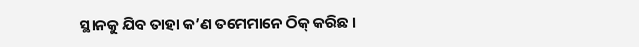ସ୍ଥାନକୁ ଯିବ ତାହା କ’ଣ ତମେମାନେ ଠିକ୍ କରିଛ ।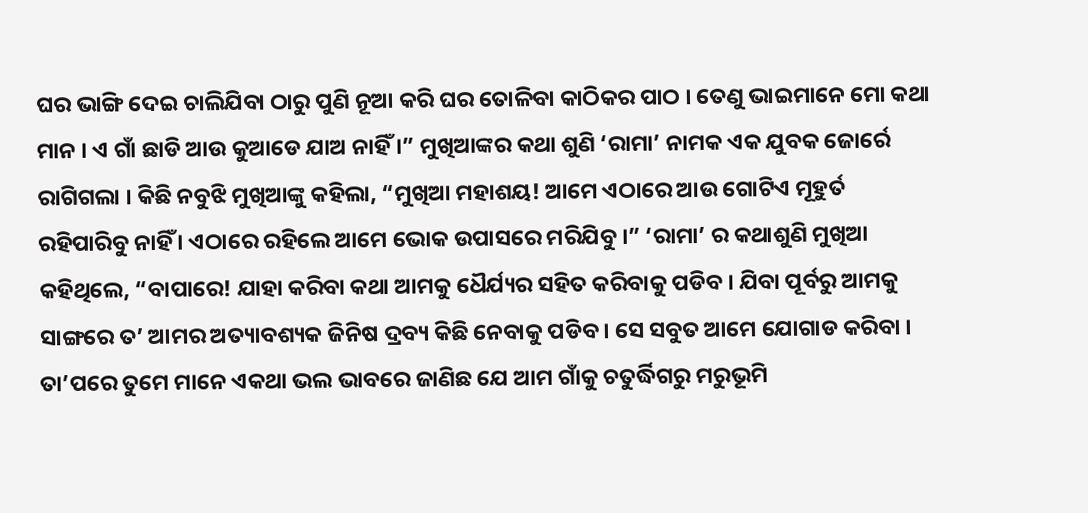ଘର ଭାଙ୍ଗି ଦେଇ ଚାଲିଯିବା ଠାରୁ ପୁଣି ନୂଆ କରି ଘର ତୋଳିବା କାଠିକର ପାଠ । ତେଣୁ ଭାଇମାନେ ମୋ କଥା ମାନ । ଏ ଗାଁ ଛାଡି ଆଉ କୁଆଡେ ଯାଅ ନାହିଁ ।” ମୁଖିଆଙ୍କର କଥା ଶୁଣି ‘ରାମା’ ନାମକ ଏକ ଯୁବକ ଜୋର୍ରେ ରାଗିଗଲା । କିଛି ନବୁଝି ମୁଖିଆଙ୍କୁ କହିଲା, “ମୁଖିଆ ମହାଶୟ! ଆମେ ଏଠାରେ ଆଉ ଗୋଟିଏ ମୂହୁର୍ତ ରହିପାରିବୁ ନାହିଁ । ଏଠାରେ ରହିଲେ ଆମେ ଭୋକ ଉପାସରେ ମରିଯିବୁ ।” ‘ରାମା’ ର କଥାଶୁଣି ମୁଖିଆ କହିଥିଲେ, “ବାପାରେ! ଯାହା କରିବା କଥା ଆମକୁ ଧୈର୍ଯ୍ୟର ସହିତ କରିବାକୁ ପଡିବ । ଯିବା ପୂର୍ବରୁ ଆମକୁ ସାଙ୍ଗରେ ତ’ ଆମର ଅତ୍ୟାବଶ୍ୟକ ଜିନିଷ ଦ୍ରବ୍ୟ କିଛି ନେବାକୁ ପଡିବ । ସେ ସବୁତ ଆମେ ଯୋଗାଡ କରିବା । ତା’ପରେ ତୁମେ ମାନେ ଏକଥା ଭଲ ଭାବରେ ଜାଣିଛ ଯେ ଆମ ଗାଁକୁ ଚତୁର୍ଦ୍ଧିଗରୁ ମରୁଭୂମି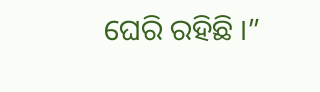ଘେରି ରହିଛି ।”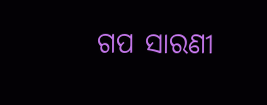ଗପ ସାରଣୀ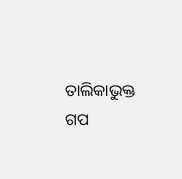ତାଲିକାଭୁକ୍ତ ଗପ